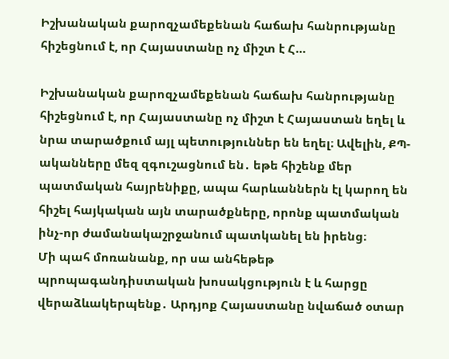Իշխանական քարոզչամեքենան հաճախ հանրությանը հիշեցնում է, որ Հայաստանը ոչ միշտ է Հ…

Իշխանական քարոզչամեքենան հաճախ հանրությանը հիշեցնում է, որ Հայաստանը ոչ միշտ է Հայաստան եղել և նրա տարածքում այլ պետություններ են եղել։ Ավելին, ՔՊ-ականները մեզ զգուշացնում են․ եթե հիշենք մեր պատմական հայրենիքը, ապա հարևաններն էլ կարող են հիշել հայկական այն տարածքները, որոնք պատմական ինչ-որ ժամանակաշրջանում պատկանել են իրենց։
Մի պահ մոռանանք, որ սա անհեթեթ պրոպագանդիստական խոսակցություն է և հարցը վերաձևակերպենք․ Արդյոք Հայաստանը նվաճած օտար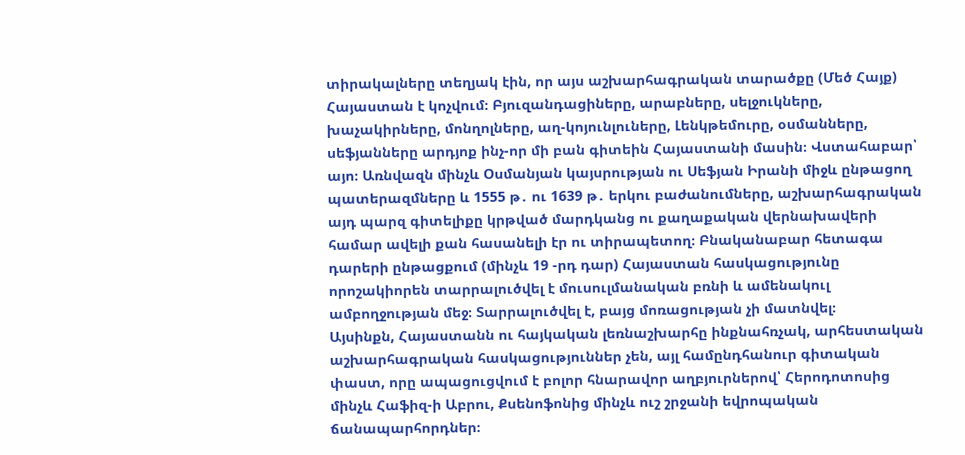տիրակալները տեղյակ էին, որ այս աշխարհագրական տարածքը (Մեծ Հայք) Հայաստան է կոչվում։ Բյուզանդացիները, արաբները, սելջուկները, խաչակիրները, մոնղոլները, աղ-կոյունլուները, Լենկթեմուրը, օսմանները, սեֆյանները արդյոք ինչ-որ մի բան գիտեին Հայաստանի մասին։ Վստահաբար՝ այո։ Առնվազն մինչև Օսմանյան կայսրության ու Սեֆյան Իրանի միջև ընթացող պատերազմները և 1555 թ․ ու 1639 թ․ երկու բաժանումները, աշխարհագրական այդ պարզ գիտելիքը կրթված մարդկանց ու քաղաքական վերնախավերի համար ավելի քան հասանելի էր ու տիրապետող։ Բնականաբար հետագա դարերի ընթացքում (մինչև 19 -րդ դար) Հայաստան հասկացությունը որոշակիորեն տարրալուծվել է մուսուլմանական բռնի և ամենակուլ ամբողջության մեջ։ Տարրալուծվել է, բայց մոռացության չի մատնվել։
Այսինքն, Հայաստանն ու հայկական լեռնաշխարհը ինքնահռչակ, արհեստական աշխարհագրական հասկացություններ չեն, այլ համընդհանուր գիտական փաստ, որը ապացուցվում է բոլոր հնարավոր աղբյուրներով՝ Հերոդոտոսից մինչև Հաֆիզ-ի Աբրու, Քսենոֆոնից մինչև ուշ շրջանի եվրոպական ճանապարհորդներ։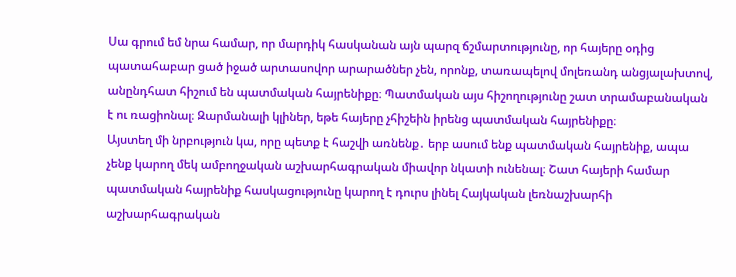Սա գրում եմ նրա համար, որ մարդիկ հասկանան այն պարզ ճշմարտությունը, որ հայերը օդից պատահաբար ցած իջած արտասովոր արարածներ չեն, որոնք, տառապելով մոլեռանդ անցյալախտով, անընդհատ հիշում են պատմական հայրենիքը։ Պատմական այս հիշողությունը շատ տրամաբանական է ու ռացիոնալ։ Զարմանալի կլիներ, եթե հայերը չհիշեին իրենց պատմական հայրենիքը։
Այստեղ մի նրբություն կա, որը պետք է հաշվի առնենք․ երբ ասում ենք պատմական հայրենիք, ապա չենք կարող մեկ ամբողջական աշխարհագրական միավոր նկատի ունենալ։ Շատ հայերի համար պատմական հայրենիք հասկացությունը կարող է դուրս լինել Հայկական լեռնաշխարհի աշխարհագրական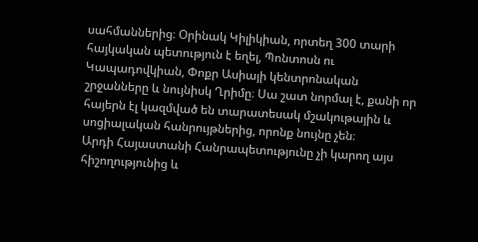սահմաններից։ Օրինակ Կիլիկիան, որտեղ 300 տարի հայկական պետություն է եղել, Պոնտոսն ու Կապադովկիան, Փոքր Ասիայի կենտրոնական շրջանները և նույնիսկ Ղրիմը։ Սա շատ նորմալ է, քանի որ հայերն էլ կազմված են տարատեսակ մշակութային և սոցիալական հանրույթներից, որոնք նույնը չեն։
Արդի Հայաստանի Հանրապետությունը չի կարող այս հիշողությունից և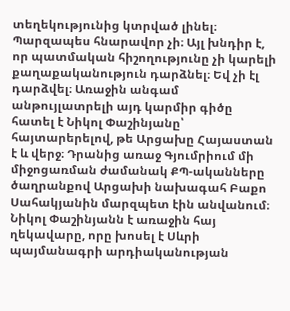տեղեկությունից կտրված լինել։ Պարզապես հնարավոր չի։ Այլ խնդիր է, որ պատմական հիշողությունը չի կարելի քաղաքականություն դարձնել։ Եվ չի էլ դարձվել։ Առաջին անգամ անթույլատրելի այդ կարմիր գիծը հատել է Նիկոլ Փաշինյանը՝ հայտարերելով, թե Արցախը Հայաստան է և վերջ։ Դրանից առաջ Գյումրիում մի միջոցառման ժամանակ ՔՊ-ականները ծաղրանքով Արցախի նախագահ Բաքո Սահակյանին մարզպետ էին անվանում։ Նիկոլ Փաշինյանն է առաջին հայ ղեկավարը, որը խոսել է Սևրի պայմանագրի արդիականության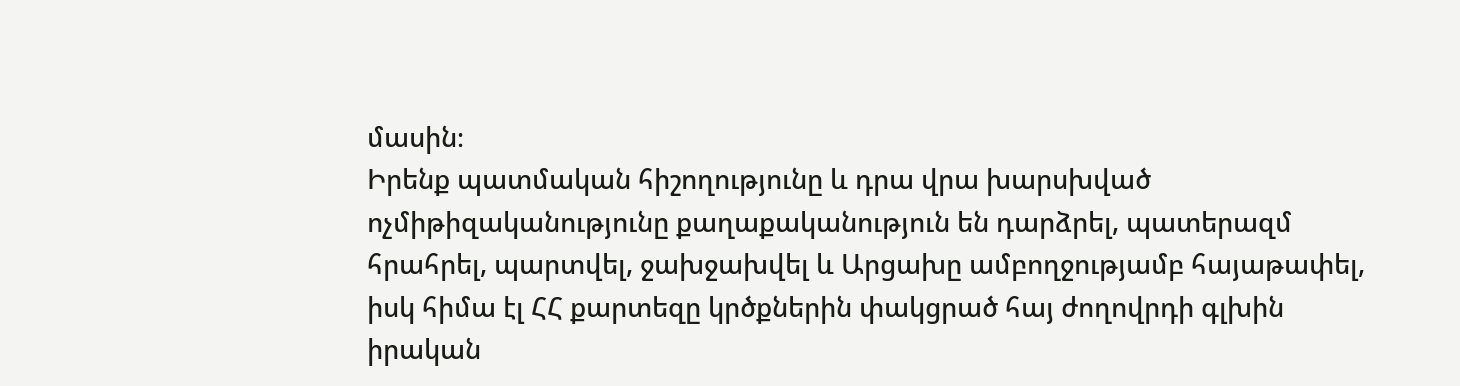մասին։
Իրենք պատմական հիշողությունը և դրա վրա խարսխված ոչմիթիզականությունը քաղաքականություն են դարձրել, պատերազմ հրահրել, պարտվել, ջախջախվել և Արցախը ամբողջությամբ հայաթափել, իսկ հիմա էլ ՀՀ քարտեզը կրծքներին փակցրած հայ ժողովրդի գլխին իրական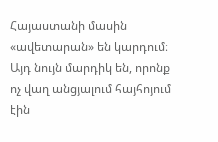Հայաստանի մասին «ավետարան» են կարդում։ Այդ նույն մարդիկ են, որոնք ոչ վաղ անցյալում հայհոյում էին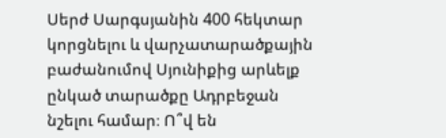Սերժ Սարգսյանին 400 հեկտար կորցնելու և վարչատարածքային բաժանումով Սյունիքից արևելք ընկած տարածքը Ադրբեջան նշելու համար։ Ո՞վ են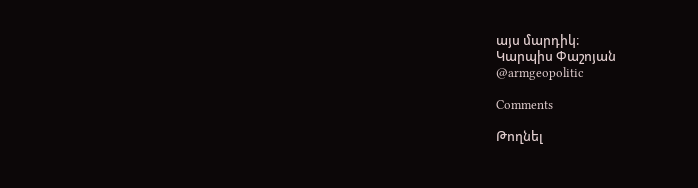այս մարդիկ։
Կարպիս Փաշոյան
@armgeopolitic

Comments

Թողնել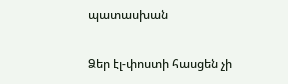պատասխան

Ձեր էլ-փոստի հասցեն չի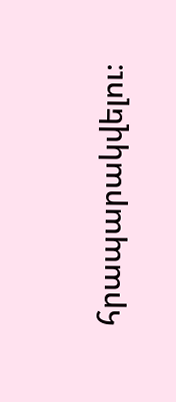հրապարակվելու։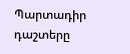Պարտադիր դաշտերը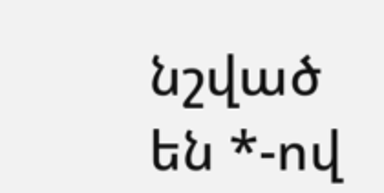նշված են *-ով